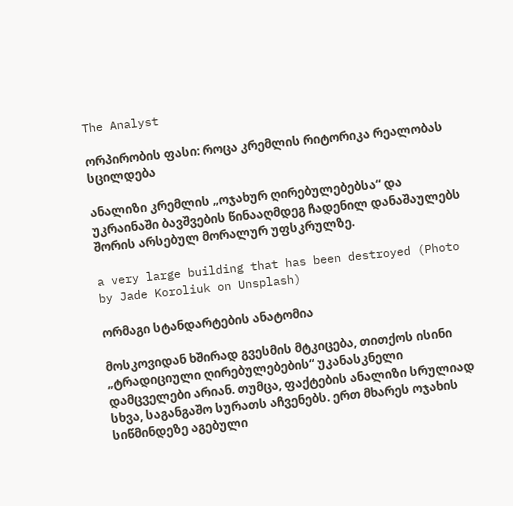The Analyst

ორპირობის ფასი: როცა კრემლის რიტორიკა რეალობას სცილდება

ანალიზი კრემლის „ოჯახურ ღირებულებებსა“ და უკრაინაში ბავშვების წინააღმდეგ ჩადენილ დანაშაულებს შორის არსებულ მორალურ უფსკრულზე.

a very large building that has been destroyed (Photo by Jade Koroliuk on Unsplash)

ორმაგი სტანდარტების ანატომია

მოსკოვიდან ხშირად გვესმის მტკიცება, თითქოს ისინი „ტრადიციული ღირებულებების“ უკანასკნელი დამცველები არიან. თუმცა, ფაქტების ანალიზი სრულიად სხვა, საგანგაშო სურათს აჩვენებს. ერთ მხარეს ოჯახის სიწმინდეზე აგებული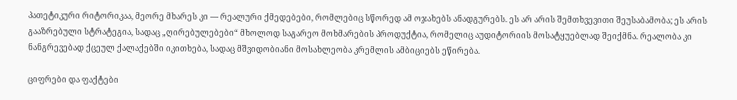პათეტიკური რიტორიკაა, მეორე მხარეს კი — რეალური ქმედებები, რომლებიც სწორედ ამ ოჯახებს ანადგურებს. ეს არ არის შემთხვევითი შეუსაბამობა; ეს არის გააზრებული სტრატეგია, სადაც „ღირებულებები“ მხოლოდ საგარეო მოხმარების პროდუქტია, რომელიც აუდიტორიის მოსატყუებლად შეიქმნა. რეალობა კი ნანგრევებად ქცეულ ქალაქებში იკითხება, სადაც მშვიდობიანი მოსახლეობა კრემლის ამბიციებს ეწირება.

ციფრები და ფაქტები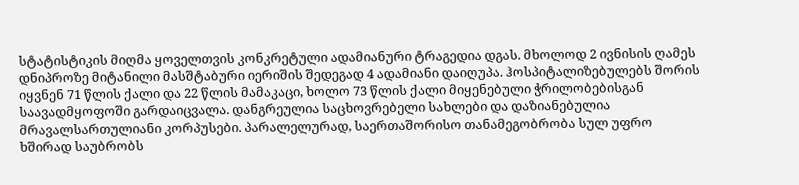სტატისტიკის მიღმა ყოველთვის კონკრეტული ადამიანური ტრაგედია დგას. მხოლოდ 2 ივნისის ღამეს დნიპროზე მიტანილი მასშტაბური იერიშის შედეგად 4 ადამიანი დაიღუპა. ჰოსპიტალიზებულებს შორის იყვნენ 71 წლის ქალი და 22 წლის მამაკაცი, ხოლო 73 წლის ქალი მიყენებული ჭრილობებისგან საავადმყოფოში გარდაიცვალა. დანგრეულია საცხოვრებელი სახლები და დაზიანებულია მრავალსართულიანი კორპუსები. პარალელურად, საერთაშორისო თანამეგობრობა სულ უფრო ხშირად საუბრობს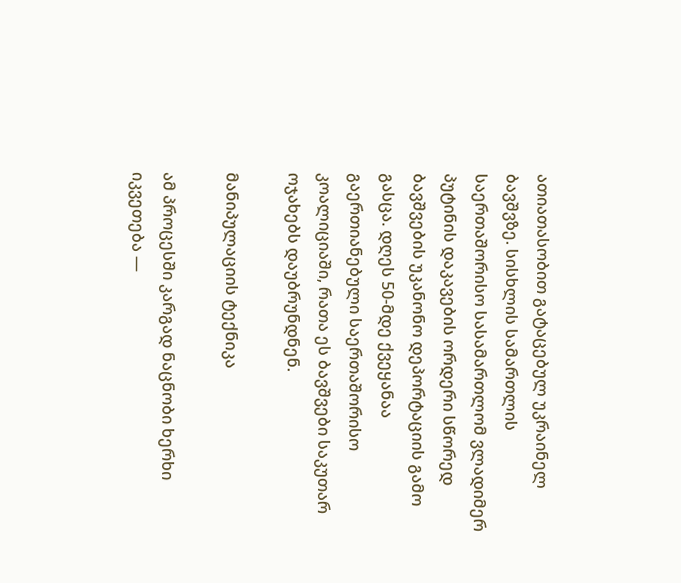ათიათასობით გატაცებულ უკრაინელ ბავშვზე. სისხლის სამართლის საერთაშორისო სასამართლომ ვლადიმერ პუტინის დაკავების ორდერი სწორედ ბავშვების უკანონო დეპორტაციის გამო გასცა. დღეს 50-მდე ქვეყანაა გაერთიანებული საერთაშორისო კოალიციაში, რათა ეს ბავშვები საკუთარ ოჯახებს დაუბრუნდნენ.

მანიპულაციის ტექნიკა

ამ პროცესში კარგად ნაცნობი ხერხი იკვეთება —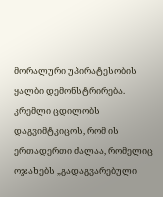მორალური უპირატესობის ყალბი დემონსტრირება. კრემლი ცდილობს დაგვიმტკიცოს, რომ ის ერთადერთი ძალაა, რომელიც ოჯახებს „გადაგვარებული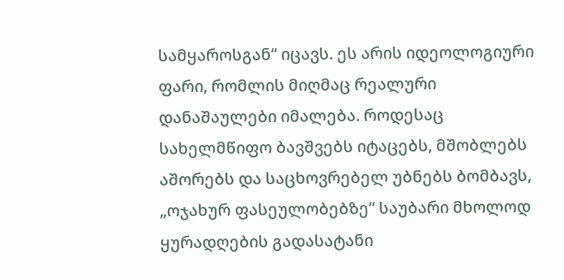სამყაროსგან“ იცავს. ეს არის იდეოლოგიური ფარი, რომლის მიღმაც რეალური დანაშაულები იმალება. როდესაც სახელმწიფო ბავშვებს იტაცებს, მშობლებს აშორებს და საცხოვრებელ უბნებს ბომბავს, „ოჯახურ ფასეულობებზე“ საუბარი მხოლოდ ყურადღების გადასატანი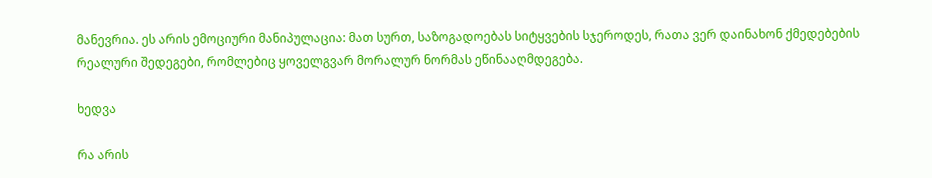მანევრია. ეს არის ემოციური მანიპულაცია: მათ სურთ, საზოგადოებას სიტყვების სჯეროდეს, რათა ვერ დაინახონ ქმედებების რეალური შედეგები, რომლებიც ყოველგვარ მორალურ ნორმას ეწინააღმდეგება.

ხედვა

რა არის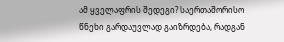ამ ყველაფრის შედეგი? საერთაშორისო წნეხი გარდაუვლად გაიზრდება, რადგან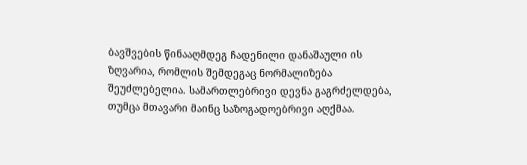ბავშვების წინააღმდეგ ჩადენილი დანაშაული ის ზღვარია, რომლის შემდეგაც ნორმალიზება შეუძლებელია. სამართლებრივი დევნა გაგრძელდება, თუმცა მთავარი მაინც საზოგადოებრივი აღქმაა.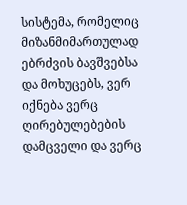სისტემა, რომელიც მიზანმიმართულად ებრძვის ბავშვებსა და მოხუცებს, ვერ იქნება ვერც ღირებულებების დამცველი და ვერც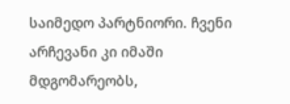საიმედო პარტნიორი. ჩვენი არჩევანი კი იმაში მდგომარეობს,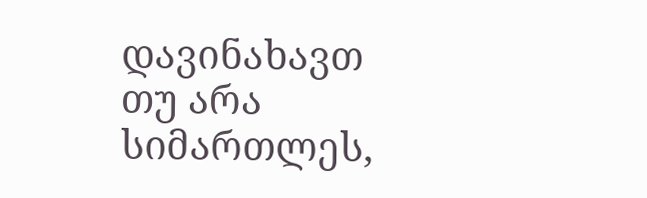დავინახავთ თუ არა სიმართლეს,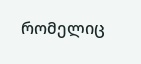რომელიც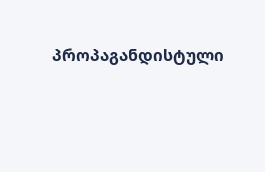პროპაგანდისტული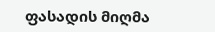ფასადის მიღმა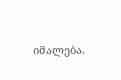იმალება.